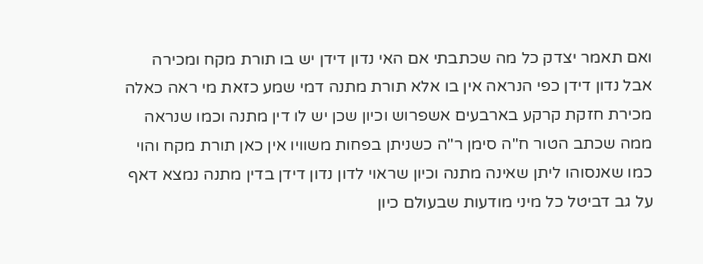ואם תאמר יצדק כל מה שכתבתי אם האי נדון דידן יש בו תורת מקח ומכירה אבל נדון דידן כפי הנראה אין בו אלא תורת מתנה דמי שמע כזאת מי ראה כאלה מכירת חזקת קרקע בארבעים אשפרוש וכיון שכן יש לו דין מתנה וכמו שנראה ממה שכתב הטור ח"ה סימן ר"ה כשניתן בפחות משוויו אין כאן תורת מקח והוי כמו שאנסוהו ליתן שאינה מתנה וכיון שראוי לדון נדון דידן בדין מתנה נמצא דאף על גב דביטל כל מיני מודעות שבעולם כיון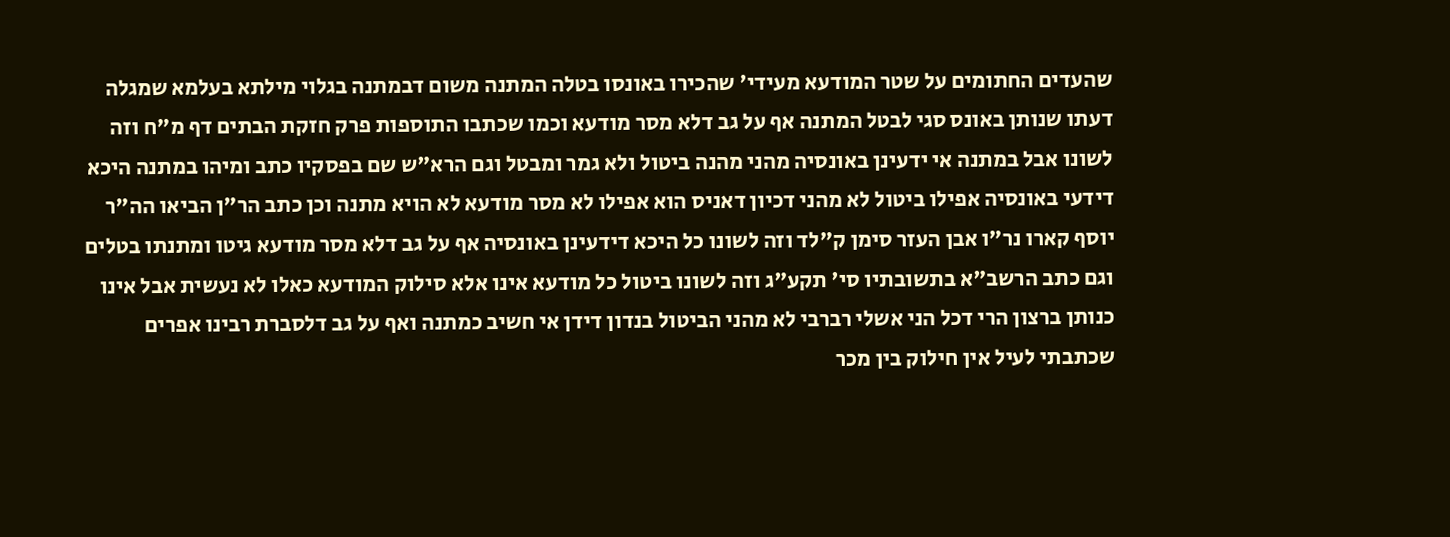שהעדים החתומים על שטר המודעא מעידי' שהכירו באונסו בטלה המתנה משום דבמתנה בגלוי מילתא בעלמא שמגלה דעתו שנותן באונס סגי לבטל המתנה אף על גב דלא מסר מודעא וכמו שכתבו התוספות פרק חזקת הבתים דף מ"ח וזה לשונו אבל במתנה אי ידעינן באונסיה מהני מהנה ביטול ולא גמר ומבטל וגם הרא"ש שם בפסקיו כתב ומיהו במתנה היכא דידעי באונסיה אפילו ביטול לא מהני דכיון דאניס הוא אפילו לא מסר מודעא לא הויא מתנה וכן כתב הר"ן הביאו הה"ר יוסף קארו נר"ו אבן העזר סימן ק"לד וזה לשונו כל היכא דידעינן באונסיה אף על גב דלא מסר מודעא גיטו ומתנתו בטלים וגם כתב הרשב"א בתשובתיו סי' תקע"ג וזה לשונו ביטול כל מודעא אינו אלא סילוק המודעא כאלו לא נעשית אבל אינו כנותן ברצון הרי דכל הני אשלי רברבי לא מהני הביטול בנדון דידן אי חשיב כמתנה ואף על גב דלסברת רבינו אפרים שכתבתי לעיל אין חילוק בין מכר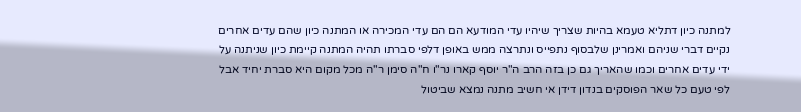למתנה כיון דתליא טעמא בהיות שצריך שיהיו עדי המודעא הם הם עדי המכירה או המתנה כיון שהם עדים אחרים נקיים דברי שניהם ואמרינן שלבסוף נתפייס ונתרצה ממש באופן דלפי סברתו תהיה המתנה קיימת כיון שניתנה על ידי עדים אחרים וכמו שהאריך גם כן בזה הרב ה"ר יוסף קארו נר"ו ח"ה סימן ר"ה מכל מקום היא סברת יחיד אבל לפי טעם כל שאר הפוסקים בנדון דידן אי חשיב מתנה נמצא שביטול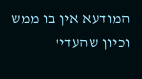המודעא אין בו ממש וכיון שהעדי'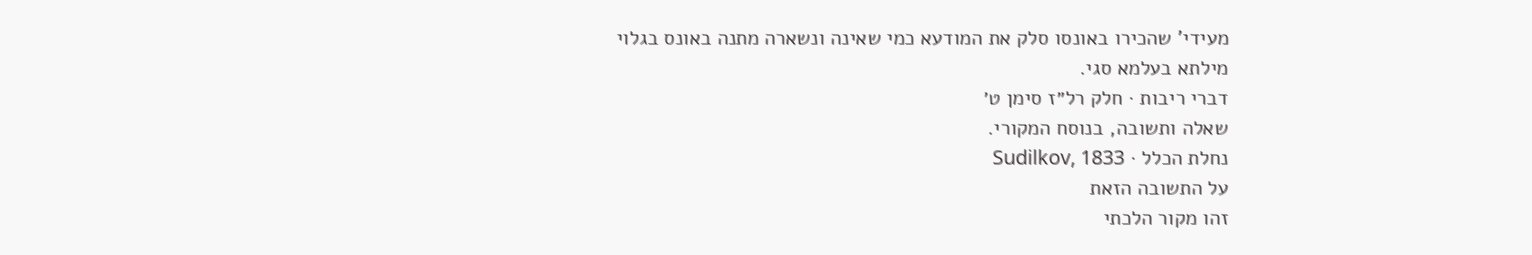מעידי' שהכירו באונסו סלק את המודעא כמי שאינה ונשארה מתנה באונס בגלוי מילתא בעלמא סגי.
דברי ריבות · חלק רל״ז סימן ט׳
שאלה ותשובה, בנוסח המקורי.
נחלת הכלל · Sudilkov, 1833
על התשובה הזאת
זהו מקור הלכתי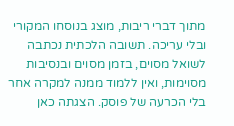מתוך דברי ריבות, מוצג בנוסחו המקורי ובלי עריכה. תשובה הלכתית נכתבה לשואל מסוים, בזמן מסוים ובנסיבות מסוימות, ואין ללמוד ממנה למקרה אחר בלי הכרעה של פוסק. הצגתה כאן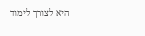היא לצורך לימוד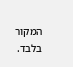המקור בלבד.